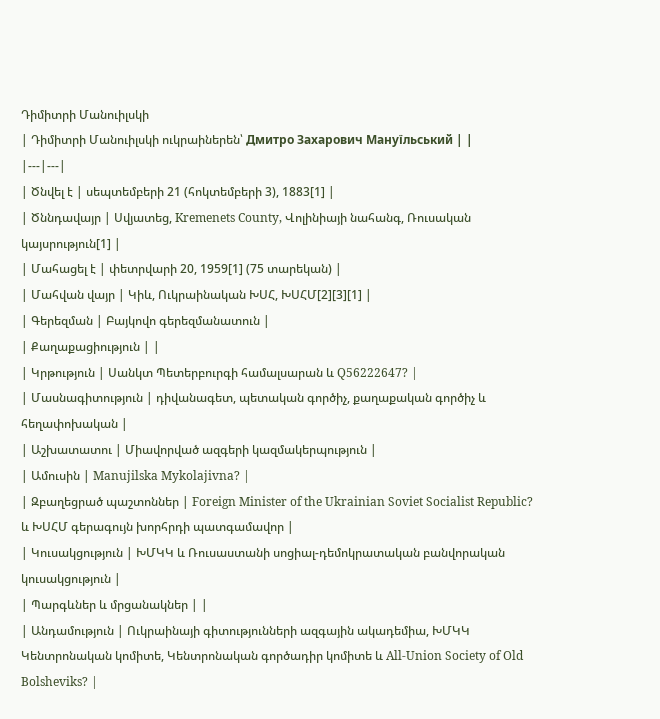Դիմիտրի Մանուիլսկի
| Դիմիտրի Մանուիլսկի ուկրաիներեն՝ Дмитро Захарович Мануїльський | |
|---|---|
| Ծնվել է | սեպտեմբերի 21 (հոկտեմբերի 3), 1883[1] |
| Ծննդավայր | Սվյատեց, Kremenets County, Վոլինիայի նահանգ, Ռուսական կայսրություն[1] |
| Մահացել է | փետրվարի 20, 1959[1] (75 տարեկան) |
| Մահվան վայր | Կիև, Ուկրաինական ԽՍՀ, ԽՍՀՄ[2][3][1] |
| Գերեզման | Բայկովո գերեզմանատուն |
| Քաղաքացիություն | |
| Կրթություն | Սանկտ Պետերբուրգի համալսարան և Q56222647? |
| Մասնագիտություն | դիվանագետ, պետական գործիչ, քաղաքական գործիչ և հեղափոխական |
| Աշխատատու | Միավորված ազգերի կազմակերպություն |
| Ամուսին | Manujilska Mykolajivna? |
| Զբաղեցրած պաշտոններ | Foreign Minister of the Ukrainian Soviet Socialist Republic? և ԽՍՀՄ գերագույն խորհրդի պատգամավոր |
| Կուսակցություն | ԽՄԿԿ և Ռուսաստանի սոցիալ-դեմոկրատական բանվորական կուսակցություն |
| Պարգևներ և մրցանակներ | |
| Անդամություն | Ուկրաինայի գիտությունների ազգային ակադեմիա, ԽՄԿԿ Կենտրոնական կոմիտե, Կենտրոնական գործադիր կոմիտե և All-Union Society of Old Bolsheviks? |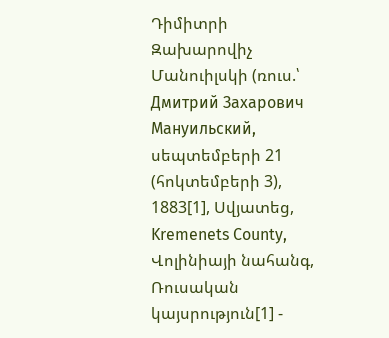Դիմիտրի Զախարովիչ Մանուիլսկի (ռուս.՝ Дмитрий Захарович Мануильский, սեպտեմբերի 21 (հոկտեմբերի 3), 1883[1], Սվյատեց, Kremenets County, Վոլինիայի նահանգ, Ռուսական կայսրություն[1] -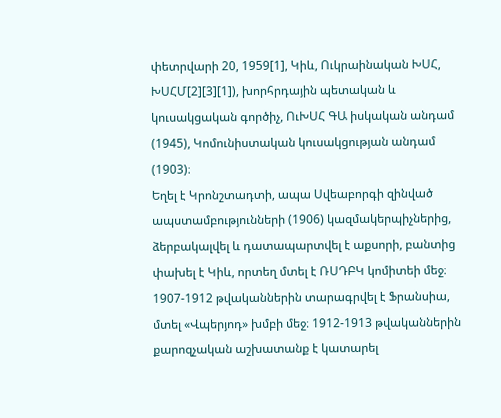փետրվարի 20, 1959[1], Կիև, Ուկրաինական ԽՍՀ, ԽՍՀՄ[2][3][1]), խորհրդային պետական և կուսակցական գործիչ, ՈւԽՍՀ ԳԱ իսկական անդամ (1945), Կոմունիստական կուսակցության անդամ (1903)։
Եղել է Կրոնշտադտի, ապա Սվեաբորգի զինված ապստամբությունների (1906) կազմակերպիչներից, ձերբակալվել և դատապարտվել է աքսորի, բանտից փախել է Կիև, որտեղ մտել է ՌՍԴԲԿ կոմիտեի մեջ։ 1907-1912 թվականներին տարագրվել է Ֆրանսիա, մտել «Վպերյոդ» խմբի մեջ։ 1912-1913 թվականներին քարոզչական աշխատանք է կատարել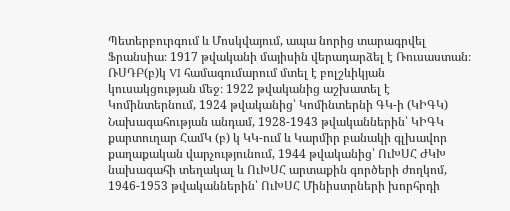Պետերբուրգում և Մոսկվայում, ապա նորից տարագրվել Ֆրանսիա։ 1917 թվականի մայիսին վերադարձել է Ռուսաստան։
ՌՍԴԲ(բ)կ VI համագումարում մտել է բոլշևիկյան կուսակցության մեջ։ 1922 թվականից աշխատել է Կոմինտերնում, 1924 թվականից՝ Կոմինտերնի ԳԿ-ի (ԿԻԳԿ) Նախագահության անդամ, 1928-1943 թվականներին՝ ԿԻԳԿ քարտուղար ՀամԿ (բ) կ ԿԿ-ում և Կարմիր բանակի գլխավոր քաղաքական վարչությունում, 1944 թվականից՝ ՈւԽՍՀ ԺԿԽ նախագահի տեղակալ և ՈւԽՍՀ արտաքին գործերի ժողկոմ, 1946-1953 թվականներին՝ ՈւԽՍՀ Մինիստրների խորհրդի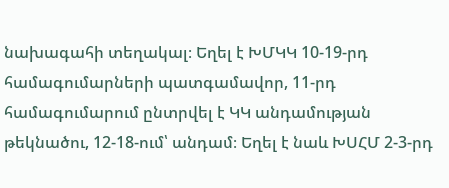նախագահի տեղակալ։ Եղել է ԽՄԿԿ 10-19-րդ համագումարների պատգամավոր, 11-րդ համագումարում ընտրվել է ԿԿ անդամության թեկնածու, 12-18-ում՝ անդամ։ Եղել է նաև ԽՍՀՄ 2-3-րդ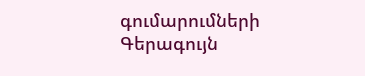գումարումների Գերագույն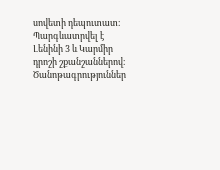սովետի դեպուտատ։
Պարգևատրվել է Լենինի 3 և Կարմիր դրոշի շքանշաններով։
Ծանոթագրություններ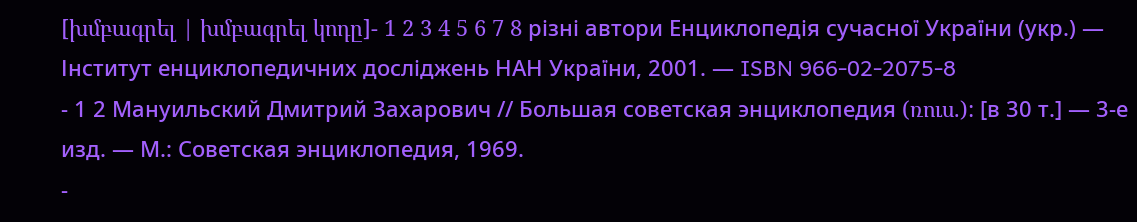[խմբագրել | խմբագրել կոդը]- 1 2 3 4 5 6 7 8 різні автори Енциклопедія сучасної України (укр.) — Інститут енциклопедичних досліджень НАН України, 2001. — ISBN 966-02-2075-8
- 1 2 Мануильский Дмитрий Захарович // Большая советская энциклопедия (ռուս.): [в 30 т.] — 3-е изд. — М.: Советская энциклопедия, 1969.
-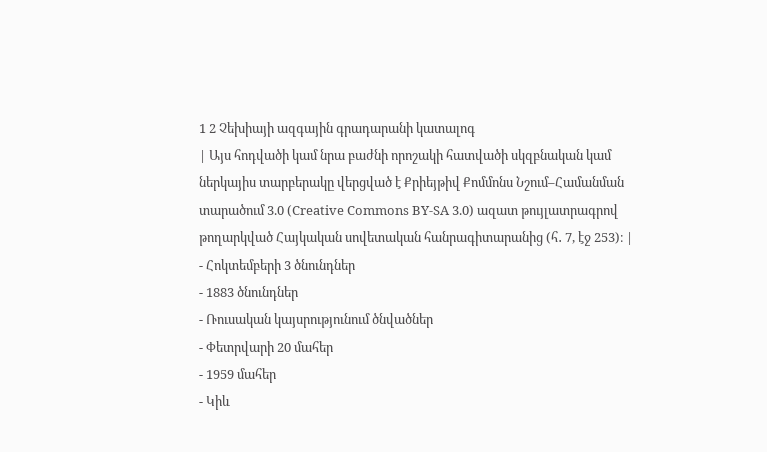1 2 Չեխիայի ազգային գրադարանի կատալոգ
| Այս հոդվածի կամ նրա բաժնի որոշակի հատվածի սկզբնական կամ ներկայիս տարբերակը վերցված է Քրիեյթիվ Քոմմոնս Նշում–Համանման տարածում 3.0 (Creative Commons BY-SA 3.0) ազատ թույլատրագրով թողարկված Հայկական սովետական հանրագիտարանից (հ․ 7, էջ 253)։ |
- Հոկտեմբերի 3 ծնունդներ
- 1883 ծնունդներ
- Ռուսական կայսրությունում ծնվածներ
- Փետրվարի 20 մահեր
- 1959 մահեր
- Կիև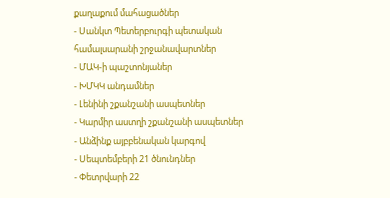քաղաքում մահացածներ
- Սանկտ Պետերբուրգի պետական համալսարանի շրջանավարտներ
- ՄԱԿ-ի պաշտոնյաներ
- ԽՄԿԿ անդամներ
- Լենինի շքանշանի ասպետներ
- Կարմիր աստղի շքանշանի ասպետներ
- Անձինք այբբենական կարգով
- Սեպտեմբերի 21 ծնունդներ
- Փետրվարի 22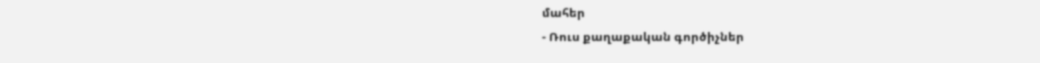մահեր
- Ռուս քաղաքական գործիչներ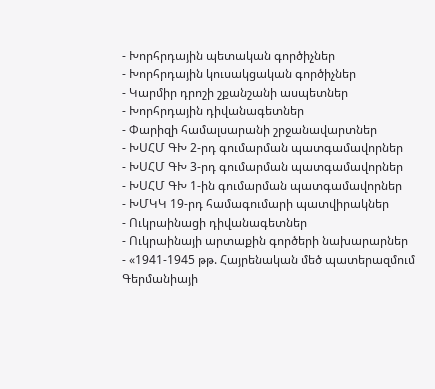- Խորհրդային պետական գործիչներ
- Խորհրդային կուսակցական գործիչներ
- Կարմիր դրոշի շքանշանի ասպետներ
- Խորհրդային դիվանագետներ
- Փարիզի համալսարանի շրջանավարտներ
- ԽՍՀՄ ԳԽ 2-րդ գումարման պատգամավորներ
- ԽՍՀՄ ԳԽ 3-րդ գումարման պատգամավորներ
- ԽՍՀՄ ԳԽ 1-ին գումարման պատգամավորներ
- ԽՄԿԿ 19-րդ համագումարի պատվիրակներ
- Ուկրաինացի դիվանագետներ
- Ուկրաինայի արտաքին գործերի նախարարներ
- «1941-1945 թթ. Հայրենական մեծ պատերազմում Գերմանիայի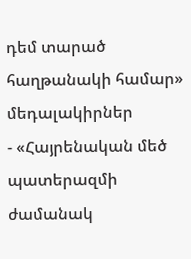դեմ տարած հաղթանակի համար» մեդալակիրներ
- «Հայրենական մեծ պատերազմի ժամանակ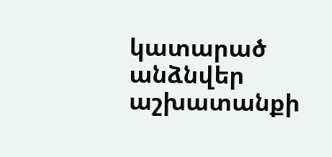կատարած անձնվեր աշխատանքի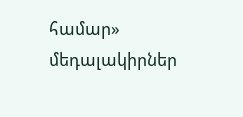համար» մեդալակիրներ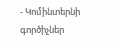- Կոմինտերնի գործիչներ